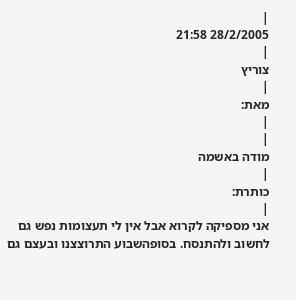|
28/2/2005 21:58
|
צוריץ
|
מאת:
|
|
מודה באשמה
|
כותרת:
|
אני מספיקה לקרוא אבל אין לי תעצומות נפש גם לחשוב ולהתנסח. בסופהשבוע התרוצצנו ובעצם גם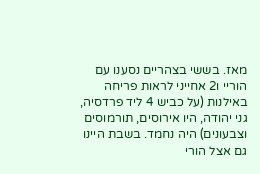מאז. בששי בצהריים נסענו עם הוריי ו2 אחייני לראות פריחה באילנות (על כביש 4 ליד פרדסיה, גני יהודה, היו אירוסים, תורמוסים וצבעונים) היה נחמד. בשבת היינו גם אצל הורי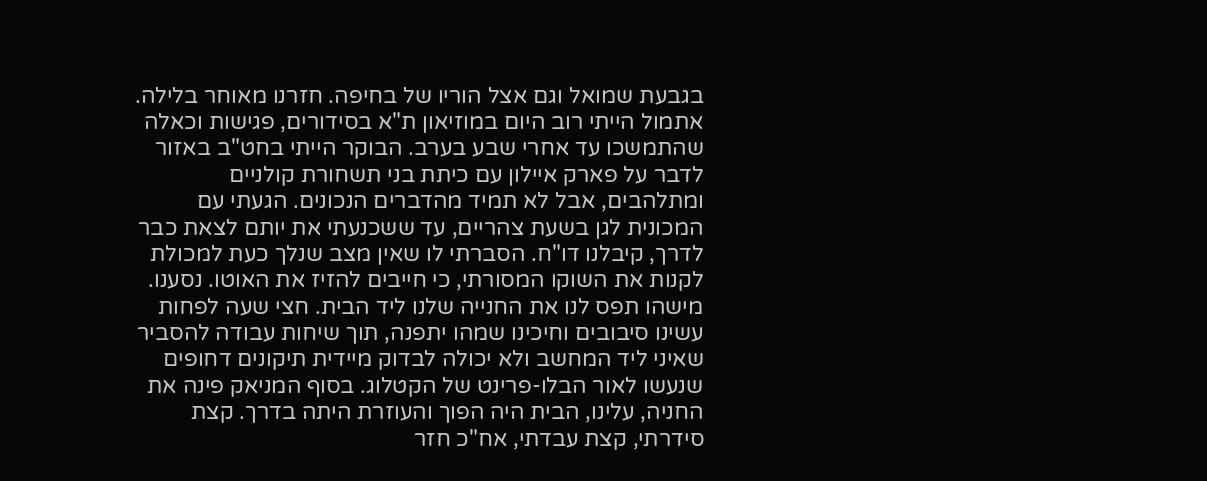בגבעת שמואל וגם אצל הוריו של בחיפה. חזרנו מאוחר בלילה. אתמול הייתי רוב היום במוזיאון ת"א בסידורים, פגישות וכאלה שהתמשכו עד אחרי שבע בערב. הבוקר הייתי בחט"ב באזור לדבר על פארק איילון עם כיתת בני תשחורת קולניים ומתלהבים, אבל לא תמיד מהדברים הנכונים. הגעתי עם המכונית לגן בשעת צהריים, עד ששכנעתי את יותם לצאת כבר לדרך, קיבלנו דו"ח. הסברתי לו שאין מצב שנלך כעת למכולת לקנות את השוקו המסורתי, כי חייבים להזיז את האוטו. נסענו. מישהו תפס לנו את החנייה שלנו ליד הבית. חצי שעה לפחות עשינו סיבובים וחיכינו שמהו יתפנה, תוך שיחות עבודה להסביר שאיני ליד המחשב ולא יכולה לבדוק מיידית תיקונים דחופים שנעשו לאור הבלו-פרינט של הקטלוג. בסוף המניאק פינה את החניה, עלינו, הבית היה הפוך והעוזרת היתה בדרך. קצת סידרתי, קצת עבדתי, אח"כ חזר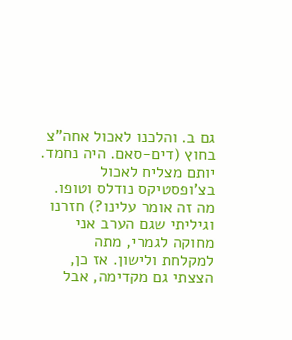גם ב. והלכנו לאכול אחה"צ בחוץ (דים-סאם. היה נחמד. יותם מצליח לאכול בצ'ופסטיקס נודלס וטופו. מה זה אומר עלינו?) חזרנו וגיליתי שגם הערב אני מחוקה לגמרי, מתה למקלחת ולישון. אז כן, הצצתי גם מקדימה, אבל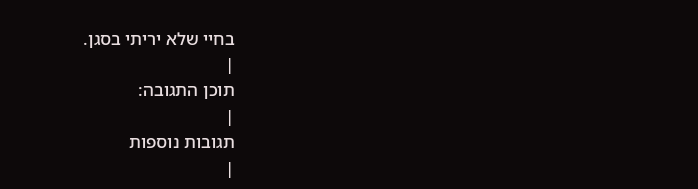בחיי שלא יריתי בסגן.
|
תוכן התגובה:
|
תגובות נוספות
|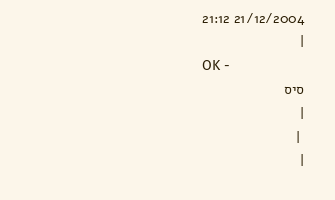21/12/2004 21:12
|
OK -
סיס
|
 |
|